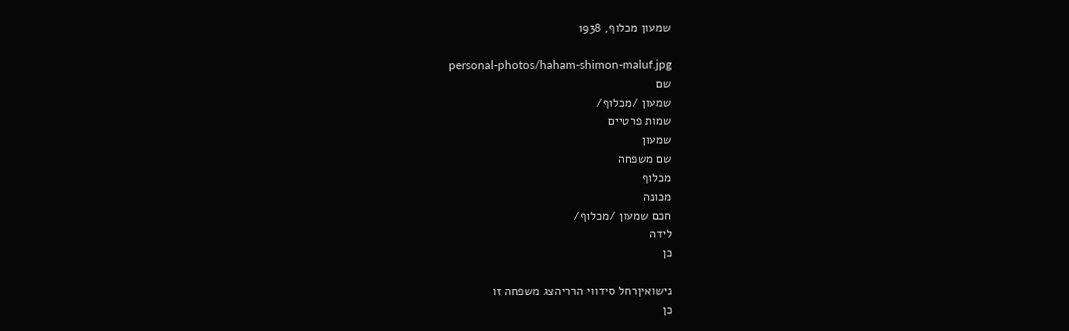שמעון מכלוף, 1938

personal-photos/haham-shimon-maluf.jpg
שם
שמעון /מכלוף/
שמות פרטיים
שמעון
שם משפחה
מכלוף
מכונה
חכם שמעון /מכלוף/
לידה
כן

נישואיןרחל סידווי הרריהצג משפחה זו
כן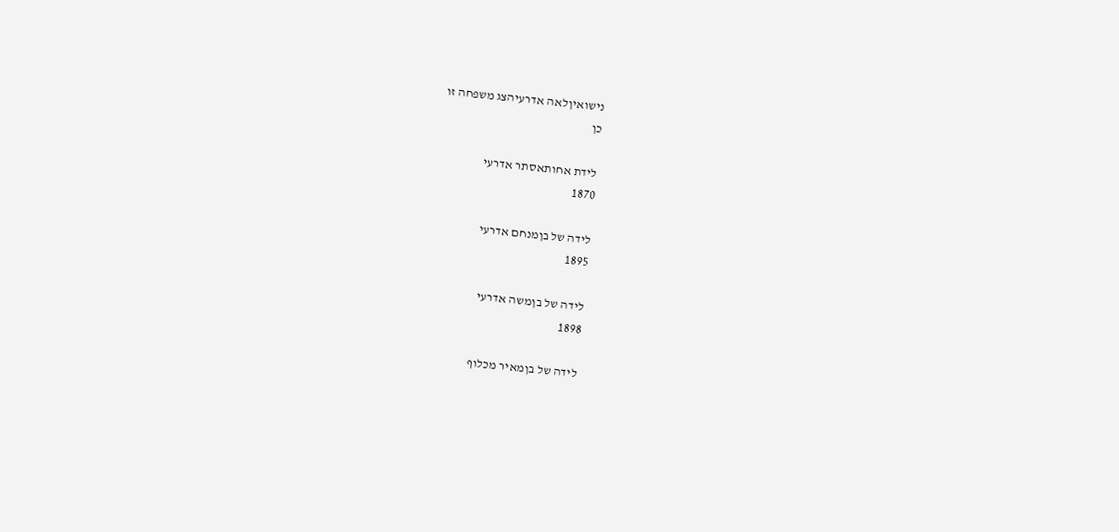נישואיןלאה אדרעיהצג משפחה זו
כן

לידת אחותאסתר אדרעי
1870

לידה של בןמנחם אדרעי
1895

לידה של בןמשה אדרעי
1898

לידה של בןמאיר מכלוף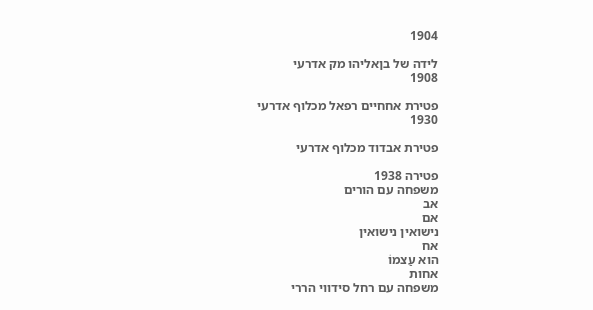1904

לידה של בןאליהו מק אדרעי
1908

פטירת אחחיים רפאל מכלוף אדרעי
1930

פטירת אבדוד מכלוף אדרעי

פטירה 1938
משפחה עם הורים
אב
אם
נישואין נישואין
אח
הוא עַצמוֹ
אחות
משפחה עם רחל סידווי הררי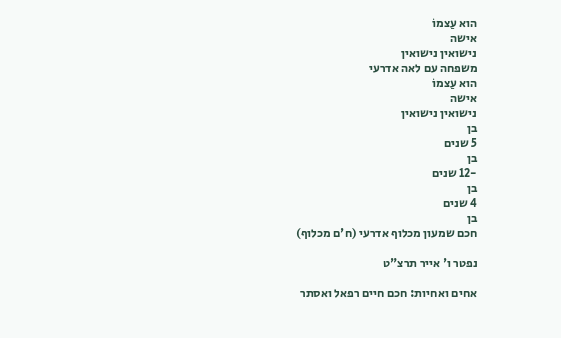הוא עַצמוֹ
אישה
נישואין נישואין
משפחה עם לאה אדרעי
הוא עַצמוֹ
אישה
נישואין נישואין
בן
5 שנים
בן
-12 שנים
בן
4 שנים
בן
חכם שמעון מכלוף אדרעי (ח'ם מכלוף)

נפטר ו' אייר תרצ"ט

אחים ואחיות: חכם חיים רפאל ואסתר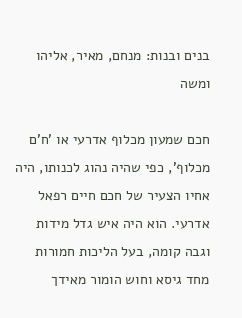בנים ובנות: מנחם, מאיר, אליהו ומשה

חכם שמעון מכלוף אדרעי או 'ח'ם מכלוף', כפי שהיה נהוג לכנותו, היה אחיו הצעיר של חכם חיים רפאל אדרעי. הוא היה איש גדל מידות וגבה קומה, בעל הליכות חמורות מחד גיסא וחוש הומור מאידך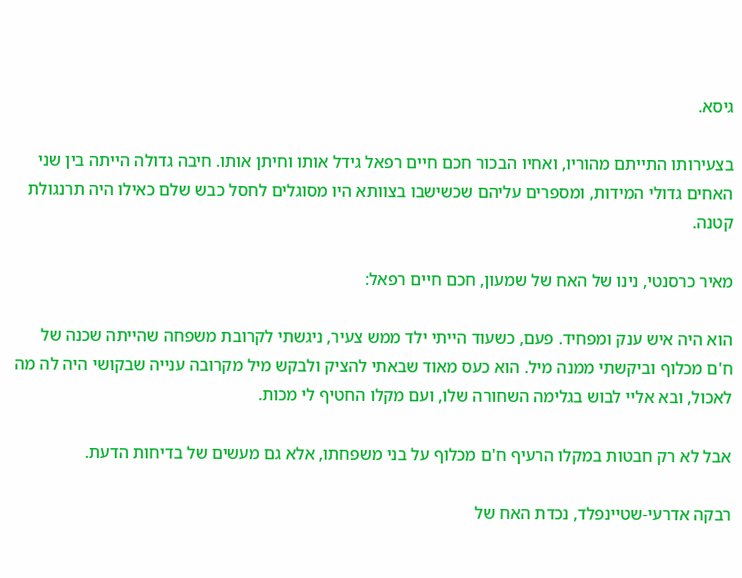גיסא.

בצעירותו התייתם מהוריו, ואחיו הבכור חכם חיים רפאל גידל אותו וחיתן אותו. חיבה גדולה הייתה בין שני האחים גדולי המידות, ומספרים עליהם שכשישבו בצוותא היו מסוגלים לחסל כבש שלם כאילו היה תרנגולת קטנה.

מאיר כרסנטי, נינו של האח של שמעון, חכם חיים רפאל:

הוא היה איש ענק ומפחיד. פעם, כשעוד הייתי ילד ממש צעיר, ניגשתי לקרובת משפחה שהייתה שכנה של ח'ם מכלוף וביקשתי ממנה מיל. הוא כעס מאוד שבאתי להציק ולבקש מיל מקרובה ענייה שבקושי היה לה מה לאכול, ובא אליי לבוש בגלימה השחורה שלו, ועם מקלו החטיף לי מכות.

אבל לא רק חבטות במקלו הרעיף ח'ם מכלוף על בני משפחתו, אלא גם מעשים של בדיחות הדעת.

רבקה אדרעי-שטיינפלד, נכדת האח של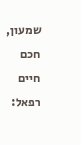שמעון, חכם חיים רפאל: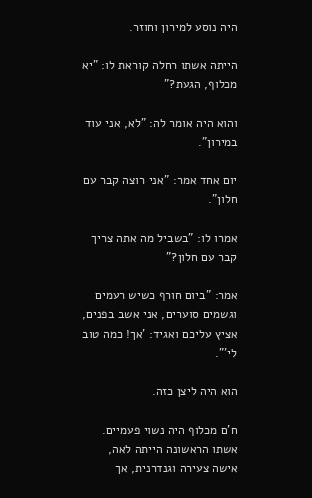היה נוסע למירון וחוזר.

הייתה אשתו רחלה קוראת לו: "יא מכלוף, הגעת?"

והוא היה אומר לה: "לא, אני עוד במירון".

יום אחד אמר: "אני רוצה קבר עם חלון".

אמרו לו: "בשביל מה אתה צריך קבר עם חלון?"

אמר: "ביום חורף כשיש רעמים וגשמים סוערים, אני אשב בפנים, אציץ עליכם ואגיד: 'אך! כמה טוב לי'".

הוא היה ליצן כזה.

ח'ם מכלוף היה נשוי פעמיים. אשתו הראשונה הייתה לאה, אישה צעירה וגנדרנית, אך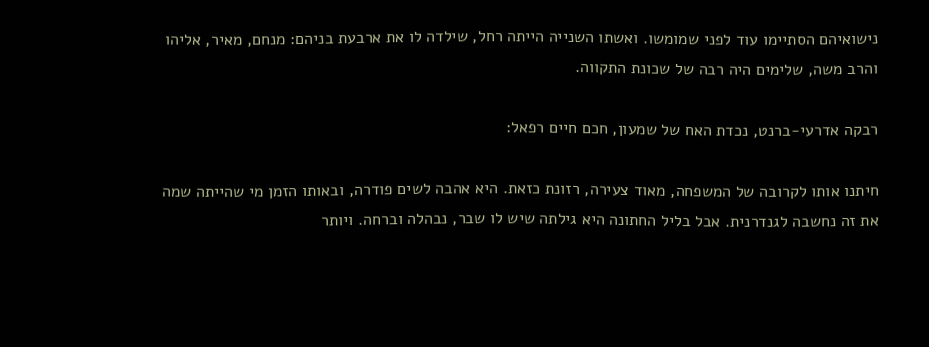נישואיהם הסתיימו עוד לפני שמומשו. ואשתו השנייה הייתה רחל, שילדה לו את ארבעת בניהם: מנחם, מאיר, אליהו והרב משה, שלימים היה רבה של שכונת התקווה.

רבקה אדרעי-ברנט, נכדת האח של שמעון, חכם חיים רפאל:

חיתנו אותו לקרובה של המשפחה, מאוד צעירה, רזונת כזאת. היא אהבה לשים פודרה, ובאותו הזמן מי שהייתה שמה את זה נחשבה לגנדרנית. אבל בליל החתונה היא גילתה שיש לו שבר, נבהלה וברחה. ויותר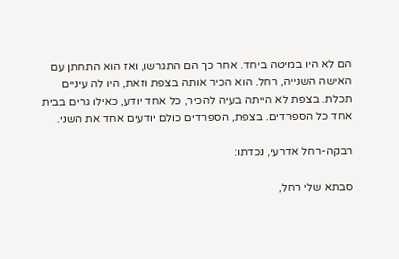הם לא היו במיטה ביחד. אחר כך הם התגרשו, ואז הוא התחתן עם האישה השנייה, רחל. הוא הכיר אותה בצפת וזאת, היו לה עיניים תכלת. בצפת לא הייתה בעיה להכיר, כל אחד יודע, כאילו גרים בבית אחד כל הספרדים. בצפת, הספרדים כולם יודעים אחד את השני.

רבקה-רחל אדרעי, נכדתו:

סבתא שלי רחל,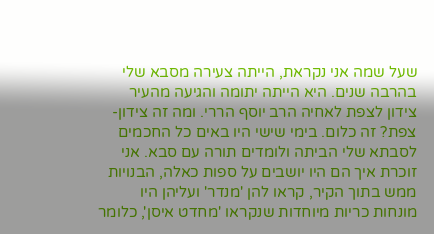שעל שמה אני נקראת, הייתה צעירה מסבא שלי בהרבה שנים. היא הייתה יתומה והגיעה מהעיר צידון לצפת לאחיה הרב יוסף הררי. ומה זה צידון-צפת? זה כלום. בימי שישי היו באים כל החכמים לסבתא שלי הביתה ולומדים תורה עם סבא. אני זוכרת איך הם היו יושבים על ספות כאלה, הבנויות ממש בתוך הקיר, קראו להן 'מנדר' ועליהן היו מונחות כריות מיוחדות שנקראו 'מחדט איסן', כלומר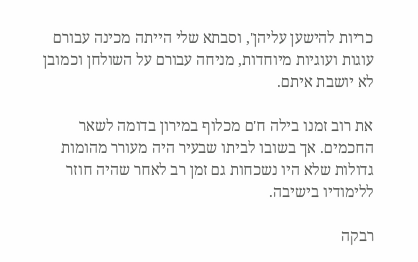כריות להישען עליהן', וסבתא שלי הייתה מכינה עבורם עוגות ועוגיות מיוחדות, מניחה עבורם על השולחן וכמובן לא יושבת איתם.

את רוב זמנו בילה ח'ם מכלוף במירון בדומה לשאר החכמים. אך בשובו לביתו שבעיר היה מעורר מהומות גדולות שלא היו נשכחות גם זמן רב לאחר שהיה חוזר ללימודיו בישיבה.

רבקה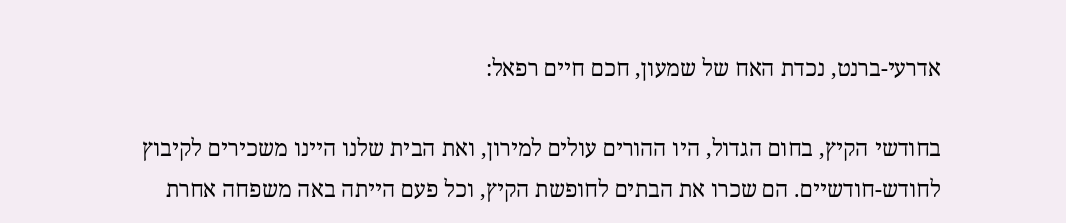אדרעי-ברנט, נכדת האח של שמעון, חכם חיים רפאל:

בחודשי הקיץ, בחום הגדול, היו ההורים עולים למירון, ואת הבית שלנו היינו משכירים לקיבוץ לחודש-חודשיים. הם שכרו את הבתים לחופשת הקיץ, וכל פעם הייתה באה משפחה אחרת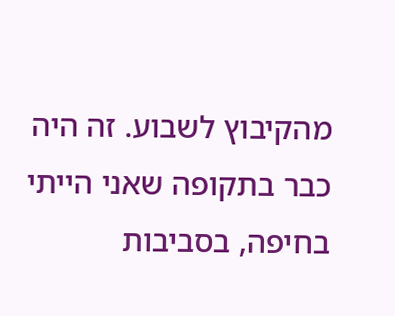מהקיבוץ לשבוע. זה היה כבר בתקופה שאני הייתי בחיפה, בסביבות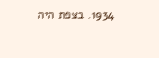1934. בצפת היה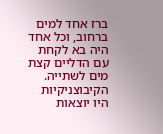ברז אחד למים ברחוב, וכל אחד היה בא לקחת עם הדליים קצת מים לשתייה. הקיבוצניקיות היו יוצאות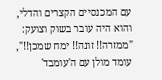עם המכנסיים הקצרים והדלי, והוא היה עובר בשוק וצועק: "ממזרה!! זונה!! ימח שמכן!!", עומד מולן עם ה'עומבד'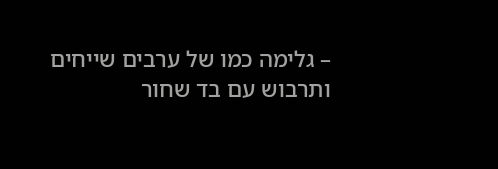– גלימה כמו של ערבים שייחים ותרבוש עם בד שחור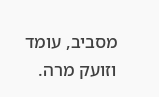מסביב, עומד וזועק מרה.